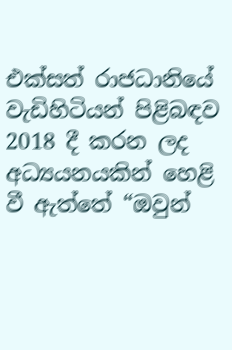එක්සත් රාජධානියේ වැඩිහිටියන් පිළිබඳව 2018 දී කරන ලද අධ්‍යයනයකින් හෙළි වී ඇත්තේ “ඔවුන්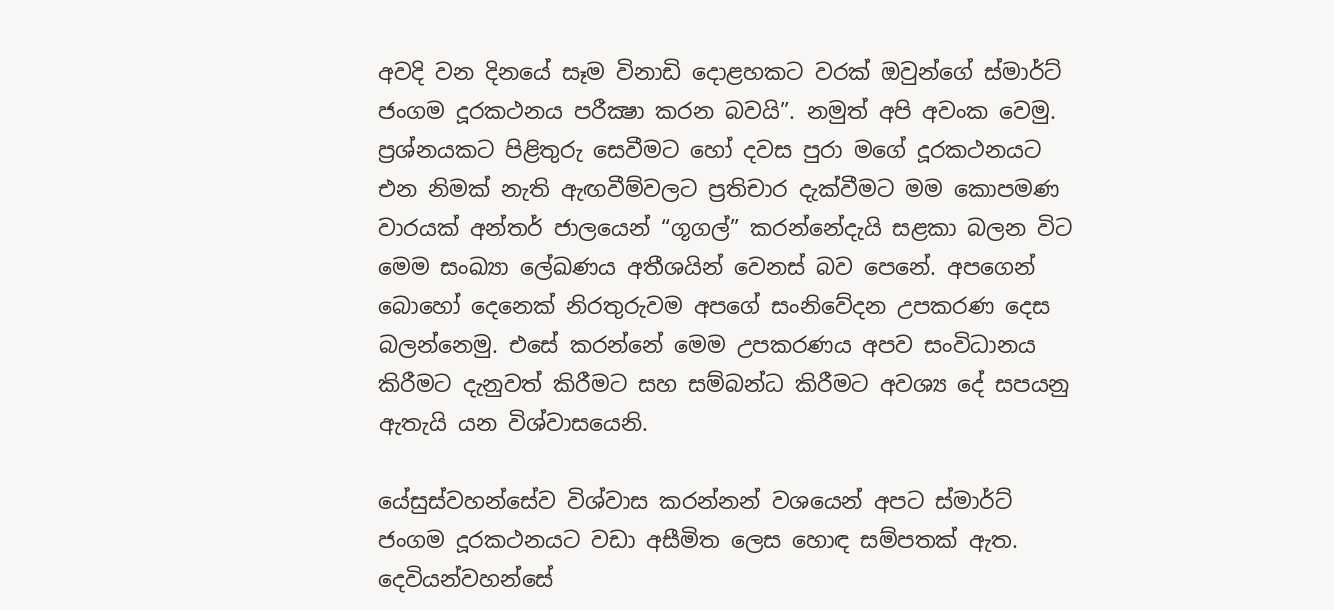අවදි වන දිනයේ සෑම විනාඩි දොළහකට වරක් ඔවුන්ගේ ස්මාර්ට් ජංගම දූරකථනය පරීක්‍ෂා කරන බවයි”. නමුත් අපි අවංක වෙමු. ප්‍රශ්නයකට පිළිතුරු සෙවීමට හෝ දවස පුරා මගේ දූරකථනයට එන නිමක් නැති ඇඟවීම්වලට ප්‍රතිචාර දැක්වීමට මම කොපමණ වාරයක් අන්තර් ජාලයෙන් “ගූගල්” කරන්නේදැයි සළකා බලන විට මෙම සංඛ්‍යා ලේඛණය අතීශයින් වෙනස් බව පෙනේ. අපගෙන් බොහෝ දෙනෙක් නිරතුරුවම අපගේ සංනිවේදන උපකරණ දෙස බලන්නෙමු. එසේ කරන්නේ මෙම උපකරණය අපව සංවිධානය කිරීමට දැනුවත් කිරීමට සහ සම්බන්ධ කිරීමට අවශ්‍ය දේ සපයනු ඇතැයි යන විශ්වාසයෙනි.

යේසුස්වහන්සේව විශ්වාස කරන්නන් වශයෙන් අපට ස්මාර්ට් ජංගම දූරකථනයට වඩා අසීමිත ලෙස හොඳ සම්පතක් ඇත. දෙවියන්වහන්සේ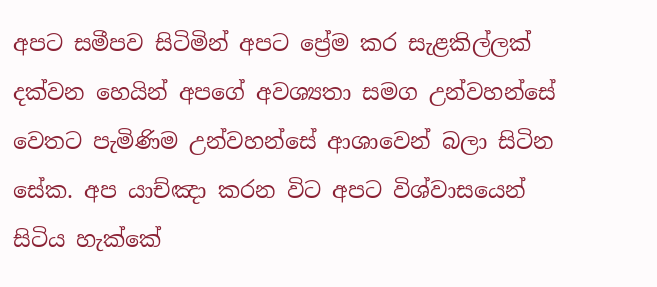අපට සමීපව සිටිමින් අපට ප්‍රේම කර සැළකිල්ලක් දක්වන හෙයින් අපගේ අවශ්‍යතා සමග උන්වහන්සේ වෙතට පැමිණිම උන්වහන්සේ ආශාවෙන් බලා සිටින සේක. අප යාච්ඤා කරන විට අපට විශ්වාසයෙන් සිටිය හැක්කේ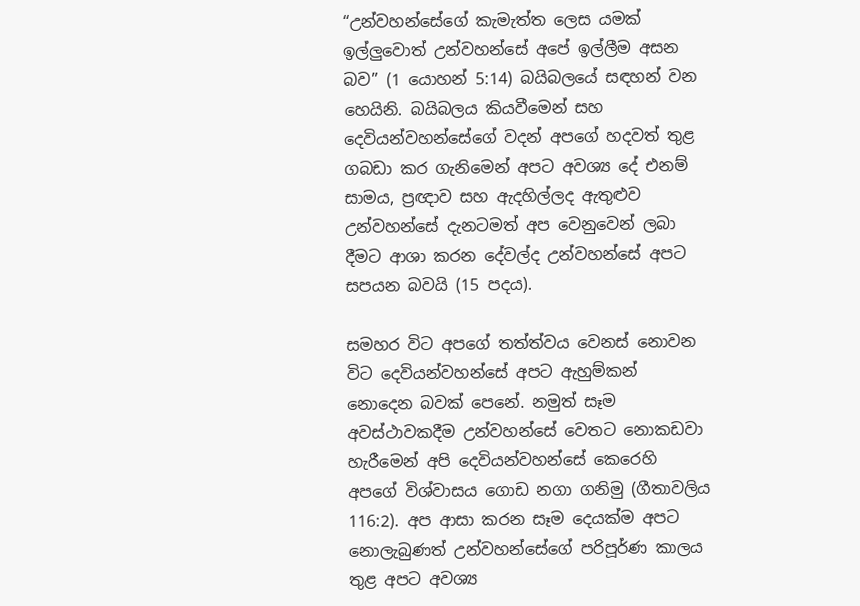“උන්වහන්සේගේ කැමැත්ත ලෙස යමක් ඉල්ලුවොත් උන්වහන්සේ අපේ ඉල්ලීම අසන බව” (1 යොහන් 5:14) බයිබලයේ සඳහන් වන හෙයිනි. බයිබලය කියවීමෙන් සහ දෙවියන්වහන්සේගේ වදන් අපගේ හදවත් තුළ ගබඩා කර ගැනිමෙන් අපට අවශ්‍ය දේ එනම් සාමය, ප්‍රඥාව සහ ඇදහිල්ලද ඇතුළුව උන්වහන්සේ දැනටමත් අප වෙනුවෙන් ලබා දීමට ආශා කරන දේවල්ද උන්වහන්සේ අපට සපයන බවයි (15 පදය).

සමහර විට අපගේ තත්ත්වය වෙනස් නොවන විට දෙවියන්වහන්සේ අපට ඇහුම්කන් නොදෙන බවක් පෙනේ. නමුත් සෑම අවස්ථාවකදීම උන්වහන්සේ වෙතට නොකඩවා හැරීමෙන් අපි දෙවියන්වහන්සේ කෙරෙහි අපගේ විශ්වාසය ගොඩ නගා ගනිමු (ගීතාවලිය 116:2). අප ආසා කරන සෑම දෙයක්ම අපට නොලැබුණත් උන්වහන්සේගේ පරිපූර්ණ කාලය තුළ අපට අවශ්‍ය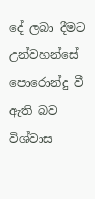දේ ලබා දීමට උන්වහන්සේ පොරොන්දු වී ඇති බව විශ්වාස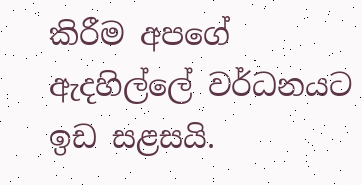කිරීම අපගේ ඇදහිල්ලේ වර්ධනයට ඉඩ සළසයි.